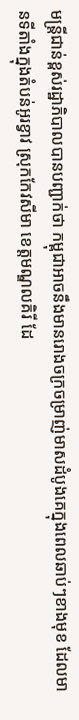មន្ត្រីជាន់ខ្ពស់រដ្ឋាភិបាលបានបញ្ជាក់ថា កម្ពុជាអាចនឹងមានរោងចក្រចម្រាញ់មាសដំបូងគេក្នុងពេលឆាប់ៗខាងមុខ ដែលមានទីតាំងក្នុងតំបន់អូរខ្វាវ ស្រុកកែវសីមា ខេត្តមណ្ឌលគិរី ដែ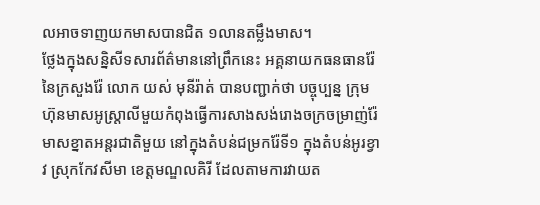លអាចទាញយកមាសបានជិត ១លានតម្លឹងមាស។
ថ្លែងក្នុងសន្និសីទសារព័ត៌មាននៅព្រឹកនេះ អគ្គនាយកធនធានរ៉ែ នៃក្រសួងរ៉ែ លោក យស់ មុនីរ៉ាត់ បានបញ្ជាក់ថា បច្ចុប្បន្ន ក្រុមហ៊ុនមាសអូស្ត្រាលីមួយកំពុងធ្វើការសាងសង់រោងចក្រចម្រាញ់រ៉ែមាសខ្នាតអន្តរជាតិមួយ នៅក្នុងតំបន់ជម្រករ៉ែទី១ ក្នុងតំបន់អូរខ្វាវ ស្រុកកែវសីមា ខេត្តមណ្ឌលគិរី ដែលតាមការវាយត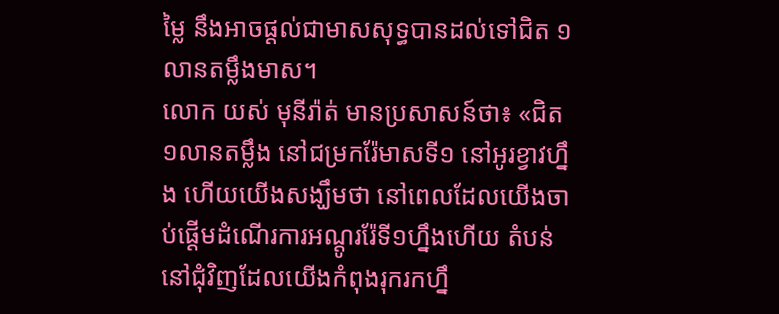ម្លៃ នឹងអាចផ្ដល់ជាមាសសុទ្ធបានដល់ទៅជិត ១លានតម្លឹងមាស។
លោក យស់ មុនីរ៉ាត់ មានប្រសាសន៍ថា៖ «ជិត ១លានតម្លឹង នៅជម្រករ៉ែមាសទី១ នៅអូរខ្វាវហ្នឹង ហើយយើងសង្ឃឹមថា នៅពេលដែលយើងចាប់ផ្ដើមដំណើរការអណ្ដូររ៉ែទី១ហ្នឹងហើយ តំបន់នៅជុំវិញដែលយើងកំពុងរុករកហ្នឹ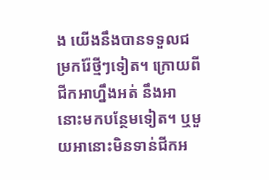ង យើងនឹងបានទទួលជម្រករ៉ែថ្មីៗទៀត។ ក្រោយពីជីកអាហ្នឹងអត់ នឹងអានោះមកបន្ថែមទៀត។ ឬមួយអានោះមិនទាន់ជីកអ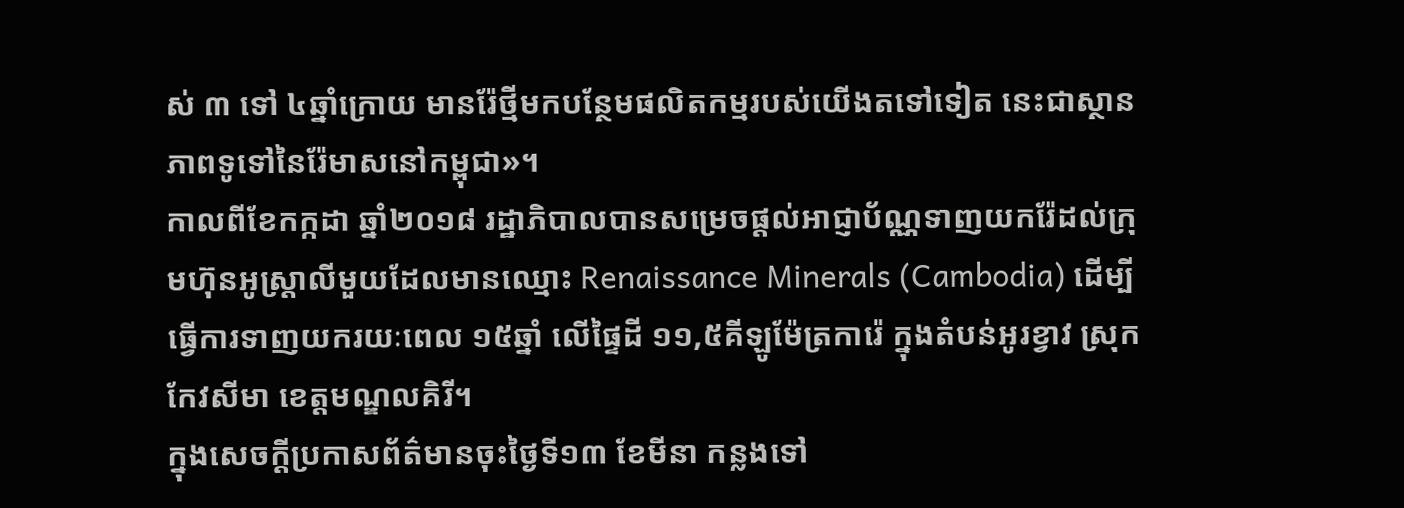ស់ ៣ ទៅ ៤ឆ្នាំក្រោយ មានរ៉ែថ្មីមកបន្ថែមផលិតកម្មរបស់យើងតទៅទៀត នេះជាស្ថានភាពទូទៅនៃរ៉ែមាសនៅកម្ពុជា»។
កាលពីខែកក្កដា ឆ្នាំ២០១៨ រដ្ឋាភិបាលបានសម្រេចផ្ដល់អាជ្ញាប័ណ្ណទាញយករ៉ែដល់ក្រុមហ៊ុនអូស្ត្រាលីមួយដែលមានឈ្មោះ Renaissance Minerals (Cambodia) ដើម្បីធ្វើការទាញយករយៈពេល ១៥ឆ្នាំ លើផ្ទៃដី ១១,៥គីឡូម៉ែត្រការ៉េ ក្នុងតំបន់អូរខ្វាវ ស្រុកកែវសីមា ខេត្តមណ្ឌលគិរី។
ក្នុងសេចក្តីប្រកាសព័ត៌មានចុះថ្ងៃទី១៣ ខែមីនា កន្លងទៅ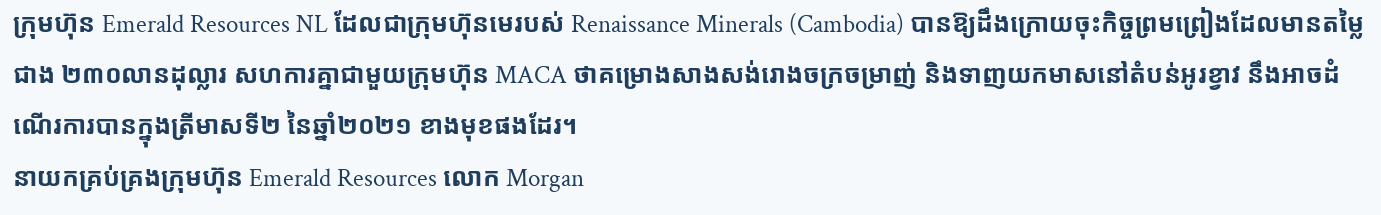ក្រុមហ៊ុន Emerald Resources NL ដែលជាក្រុមហ៊ុនមេរបស់ Renaissance Minerals (Cambodia) បានឱ្យដឹងក្រោយចុះកិច្ចព្រមព្រៀងដែលមានតម្លៃជាង ២៣០លានដុល្លារ សហការគ្នាជាមួយក្រុមហ៊ុន MACA ថាគម្រោងសាងសង់រោងចក្រចម្រាញ់ និងទាញយកមាសនៅតំបន់អូរខ្វាវ នឹងអាចដំណើរការបានក្នុងត្រីមាសទី២ នៃឆ្នាំ២០២១ ខាងមុខផងដែរ។
នាយកគ្រប់គ្រងក្រុមហ៊ុន Emerald Resources លោក Morgan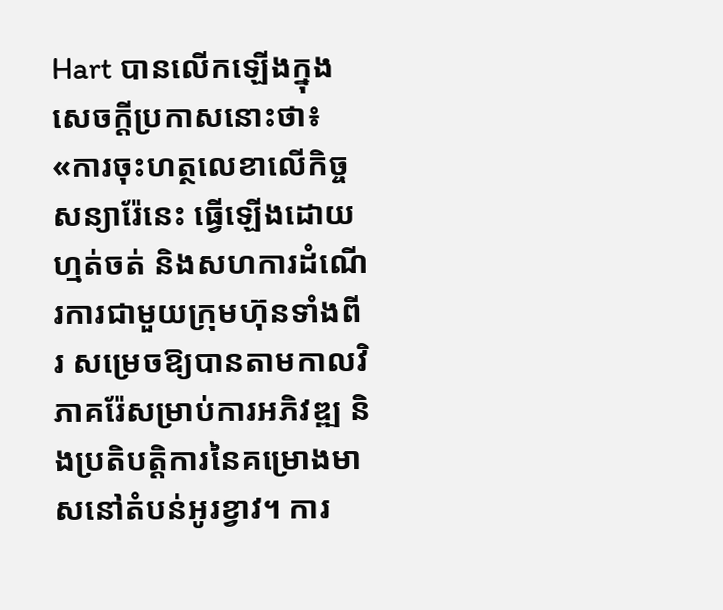Hart បានលើកឡើងក្នុងសេចក្តីប្រកាសនោះថា៖ «ការចុះហត្ថលេខាលើកិច្ចសន្យារ៉ែនេះ ធ្វើឡើងដោយហ្មត់ចត់ និងសហការដំណើរការជាមួយក្រុមហ៊ុនទាំងពីរ សម្រេចឱ្យបានតាមកាលវិភាគរ៉ែសម្រាប់ការអភិវឌ្ឍ និងប្រតិបត្ដិការនៃគម្រោងមាសនៅតំបន់អូរខ្វាវ។ ការ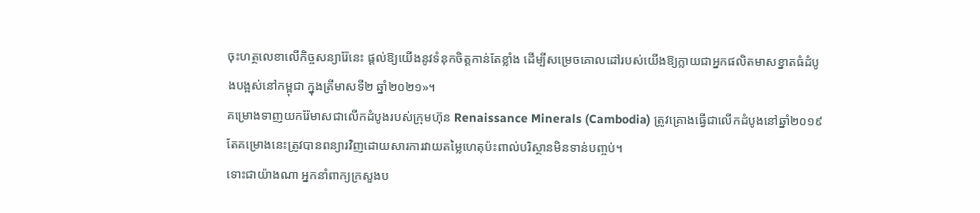ចុះហត្ថលេខាលើកិច្ចសន្យារ៉ែនេះ ផ្តល់ឱ្យយើងនូវទំនុកចិត្តកាន់តែខ្លាំង ដើម្បីសម្រេចគោលដៅរបស់យើងឱ្យក្លាយជាអ្នកផលិតមាសខ្នាតធំដំបូងបង្អស់នៅកម្ពុជា ក្នុងត្រីមាសទី២ ឆ្នាំ២០២១»។
គម្រោងទាញយករ៉ែមាសជាលើកដំបូងរបស់ក្រុមហ៊ុន Renaissance Minerals (Cambodia) ត្រូវគ្រោងធ្វើជាលើកដំបូងនៅឆ្នាំ២០១៩ តែគម្រោងនេះត្រូវបានពន្យារវិញដោយសារការវាយតម្លៃហេតុប៉ះពាល់បរិស្ថានមិនទាន់បញ្ចប់។
ទោះជាយ៉ាងណា អ្នកនាំពាក្យក្រសួងប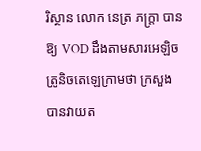រិស្ថាន លោក នេត្រ ភក្ត្រា បានឱ្យ VOD ដឹងតាមសារអេឡិចត្រូនិចតេឡេក្រាមថា ក្រសួងបានវាយត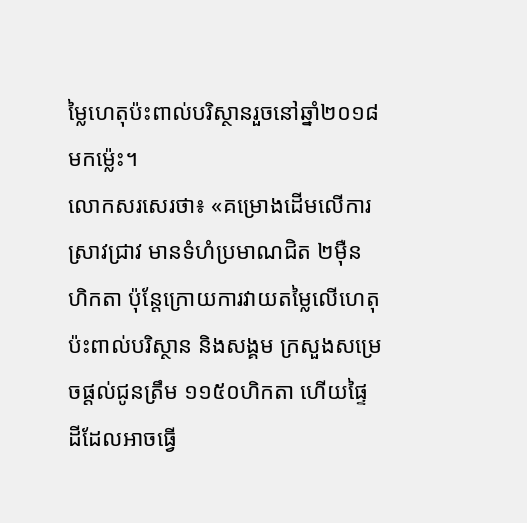ម្លៃហេតុប៉ះពាល់បរិស្ថានរួចនៅឆ្នាំ២០១៨មកម៉្លេះ។
លោកសរសេរថា៖ «គម្រោងដើមលើការស្រាវជ្រាវ មានទំហំប្រមាណជិត ២ម៉ឺនហិកតា ប៉ុន្តែក្រោយការវាយតម្លៃលើហេតុប៉ះពាល់បរិស្ថាន និងសង្គម ក្រសួងសម្រេចផ្តល់ជូនត្រឹម ១១៥០ហិកតា ហើយផ្ទៃដីដែលអាចធ្វើ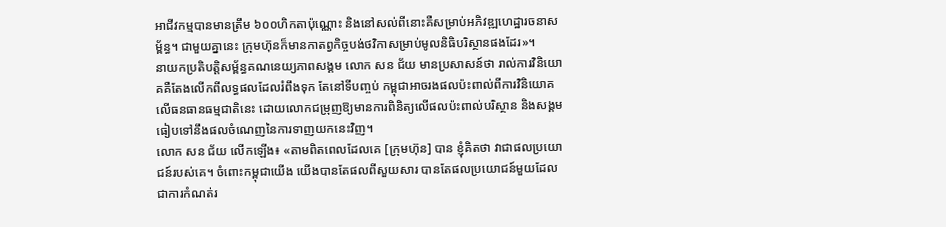អាជីវកម្មបានមានត្រឹម ៦០០ហិកតាប៉ុណ្ណោះ និងនៅសល់ពីនោះគឺសម្រាប់អភិវឌ្ឍហេដ្ឋារចនាសម្ព័ន្ធ។ ជាមួយគ្នានេះ ក្រុមហ៊ុនក៏មានកាតព្វកិច្ចបង់ថវិកាសម្រាប់មូលនិធិបរិស្ថានផងដែរ»។
នាយកប្រតិបត្តិសម្ព័ន្ធគណនេយ្យភាពសង្គម លោក សន ជ័យ មានប្រសាសន៍ថា រាល់ការវិនិយោគគឺតែងលើកពីលទ្ធផលដែលរំពឹងទុក តែនៅទីបញ្ចប់ កម្ពុជាអាចរងផលប៉ះពាល់ពីការវិនិយោគលើធនធានធម្មជាតិនេះ ដោយលោកជម្រុញឱ្យមានការពិនិត្យលើផលប៉ះពាល់បរិស្ថាន និងសង្គម ធៀបទៅនឹងផលចំណេញនៃការទាញយកនេះវិញ។
លោក សន ជ័យ លើកឡើង៖ «តាមពិតពេលដែលគេ [ក្រុមហ៊ុន] បាន ខ្ញុំគិតថា វាជាផលប្រយោជន៍របស់គេ។ ចំពោះកម្ពុជាយើង យើងបានតែផលពីសួយសារ បានតែផលប្រយោជន៍មួយដែលជាការកំណត់រ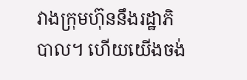វាងក្រុមហ៊ុននឹងរដ្ឋាភិបាល។ ហើយយើងចង់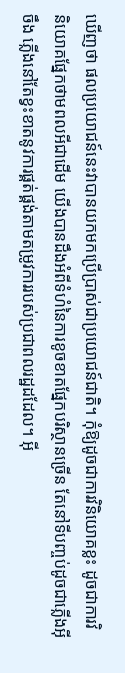ឃើញថា ផលប្រយោជន៍នេះវាបានយកមកប្រើប្រាស់ជាប្រយោជន៍ជាតិ។ កុំឱ្យដូចជាការវិនិយោគខ្លះ ដូចជាការវិនិយោគផ្នែកថាមពលអីជាដើម យើងបានដឹងអំពីទំហំនៃការខូចខាតផ្នែកបរិស្ថានច្រើន តែនៅទីបញ្ចប់ដូចជាភ្លើងអ៊ីចឹង ភ្លើងនៅតែខ្វះខាតនូវការផ្គត់ផ្គង់តាមតម្រូវការរបស់ប្រជាពលរដ្ឋដដែល។ អ៊ី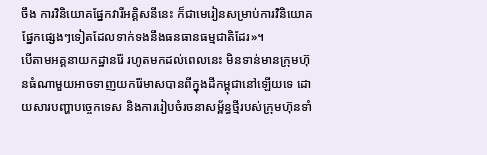ចឹង ការវិនិយោគផ្នែកវារីអគ្គិសនីនេះ ក៏ជាមេរៀនសម្រាប់ការវិនិយោគផ្នែកផ្សេងៗទៀតដែលទាក់ទងនឹងធនធានធម្មជាតិដែរ»។
បើតាមអគ្គនាយកដ្ឋានរ៉ែ រហូតមកដល់ពេលនេះ មិនទាន់មានក្រុមហ៊ុនធំណាមួយអាចទាញយករ៉ែមាសបានពីក្នុងដីកម្ពុជានៅឡើយទេ ដោយសារបញ្ហាបច្ចេកទេស និងការរៀបចំរចនាសម្ព័ន្ធថ្មីរបស់ក្រុមហ៊ុនទាំ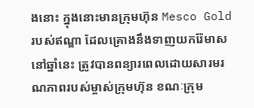ងនោះ ក្នុងនោះមានក្រុមហ៊ុន Mesco Gold របស់ឥណ្ឌា ដែលគ្រោងនឹងទាញយករ៉ែមាសនៅឆ្នាំនេះ ត្រូវបានពន្យារពេលដោយសារមរណភាពរបស់ម្ចាស់ក្រុមហ៊ុន ខណៈក្រុម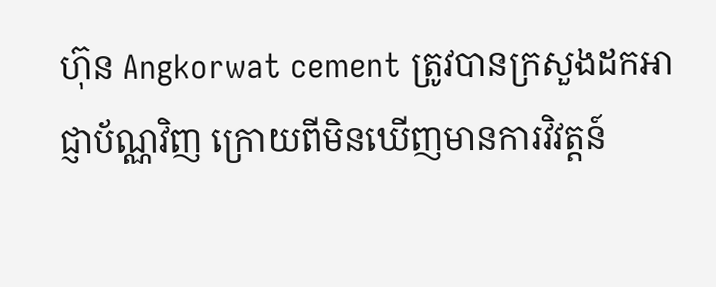ហ៊ុន Angkorwat cement ត្រូវបានក្រសួងដកអាជ្ញាប័ណ្ណវិញ ក្រោយពីមិនឃើញមានការវិវត្តន៍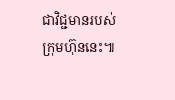ជាវិជ្ជមានរបស់ក្រុមហ៊ុននេះ៕